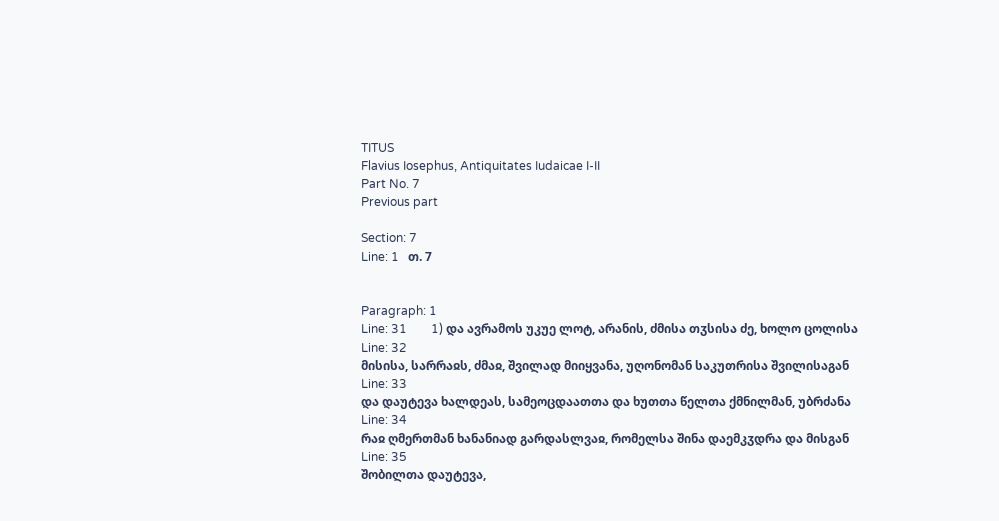TITUS
Flavius Iosephus, Antiquitates Iudaicae I-II
Part No. 7
Previous part

Section: 7
Line: 1   თ. 7


Paragraph: 1
Line: 31        1) და ავრამოს უკუე ლოტ, არანის, ძმისა თჳსისა ძე, ხოლო ცოლისა
Line: 32
მისისა, სარრაჲს, ძმაჲ, შვილად მიიყვანა, უღონომან საკუთრისა შვილისაგან
Line: 33
და დაუტევა ხალდეას, სამეოცდაათთა და ხუთთა წელთა ქმნილმან, უბრძანა
Line: 34
რაჲ ღმერთმან ხანანიად გარდასლვაჲ, რომელსა შინა დაემკჳდრა და მისგან
Line: 35
შობილთა დაუტევა,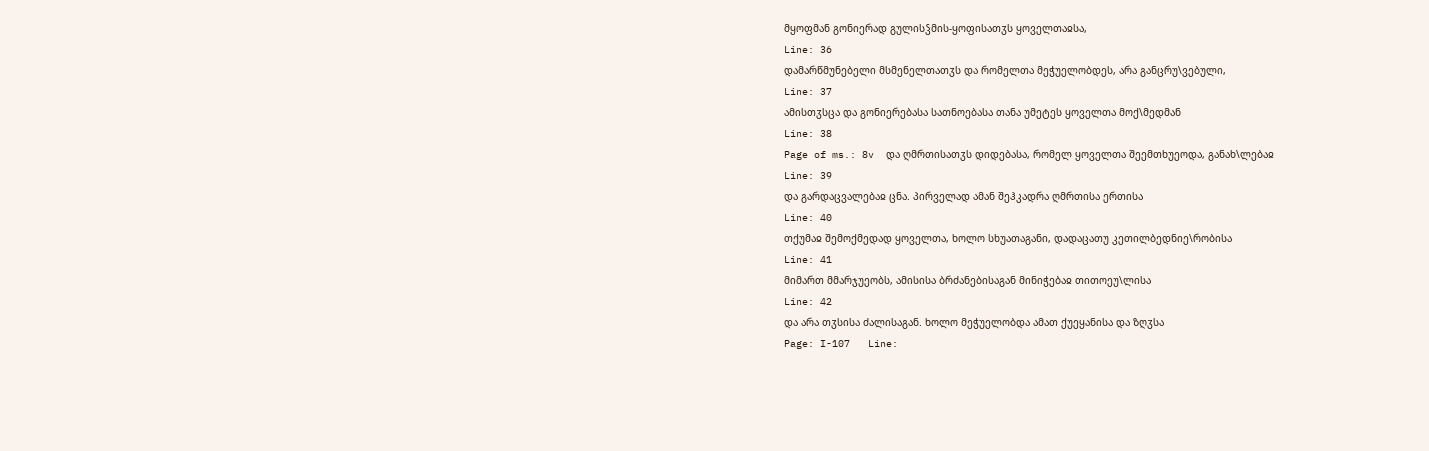მყოფმან გონიერად გულისჴმის-ყოფისათჳს ყოველთაჲსა,
Line: 36
დამარწმუნებელი მსმენელთათჳს და რომელთა მეჭუელობდეს, არა განცრუ\ვებული,
Line: 37
ამისთჳსცა და გონიერებასა სათნოებასა თანა უმეტეს ყოველთა მოქ\მედმან
Line: 38
Page of ms.: 8v  და ღმრთისათჳს დიდებასა, რომელ ყოველთა შეემთხუეოდა, განახ\ლებაჲ
Line: 39
და გარდაცვალებაჲ ცნა. პირველად ამან შეჰკადრა ღმრთისა ერთისა
Line: 40
თქუმაჲ შემოქმედად ყოველთა, ხოლო სხუათაგანი, დადაცათუ კეთილბედნიე\რობისა
Line: 41
მიმართ მმარჯუეობს, ამისისა ბრძანებისაგან მინიჭებაჲ თითოეუ\ლისა
Line: 42
და არა თჳსისა ძალისაგან. ხოლო მეჭუელობდა ამათ ქუეყანისა და ზღჳსა
Page: I-107   Line: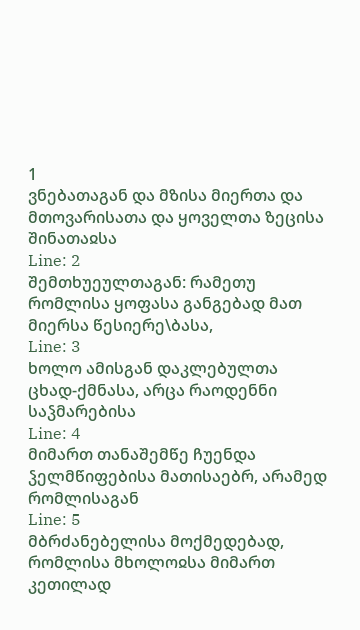1
ვნებათაგან და მზისა მიერთა და მთოვარისათა და ყოველთა ზეცისა შინათაჲსა
Line: 2
შემთხუეულთაგან: რამეთუ რომლისა ყოფასა განგებად მათ მიერსა წესიერე\ბასა,
Line: 3
ხოლო ამისგან დაკლებულთა ცხად-ქმნასა, არცა რაოდენნი საჴმარებისა
Line: 4
მიმართ თანაშემწე ჩუენდა ჴელმწიფებისა მათისაებრ, არამედ რომლისაგან
Line: 5
მბრძანებელისა მოქმედებად, რომლისა მხოლოჲსა მიმართ კეთილად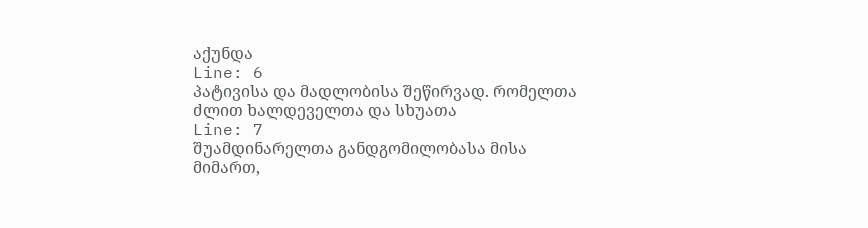აქუნდა
Line: 6
პატივისა და მადლობისა შეწირვად. რომელთა ძლით ხალდეველთა და სხუათა
Line: 7
შუამდინარელთა განდგომილობასა მისა მიმართ,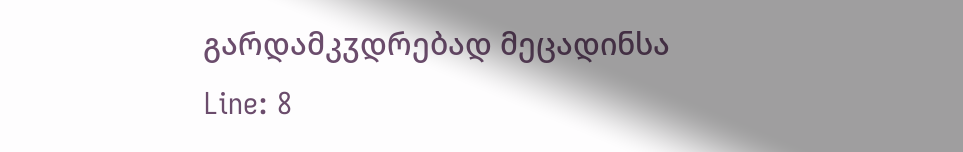გარდამკჳდრებად მეცადინსა
Line: 8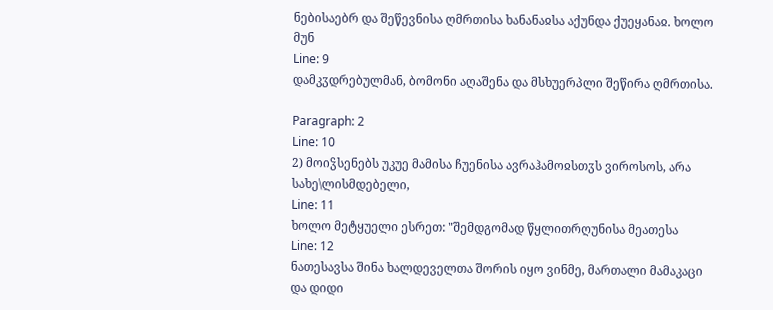ნებისაებრ და შეწევნისა ღმრთისა ხანანაჲსა აქუნდა ქუეყანაჲ. ხოლო მუნ
Line: 9
დამკჳდრებულმან, ბომონი აღაშენა და მსხუერპლი შეწირა ღმრთისა.

Paragraph: 2
Line: 10
2) მოიჴსენებს უკუე მამისა ჩუენისა ავრაჰამოჲსთჳს ვიროსოს, არა სახე\ლისმდებელი,
Line: 11
ხოლო მეტყუელი ესრეთ: "შემდგომად წყლითრღუნისა მეათესა
Line: 12
ნათესავსა შინა ხალდეველთა შორის იყო ვინმე, მართალი მამაკაცი და დიდი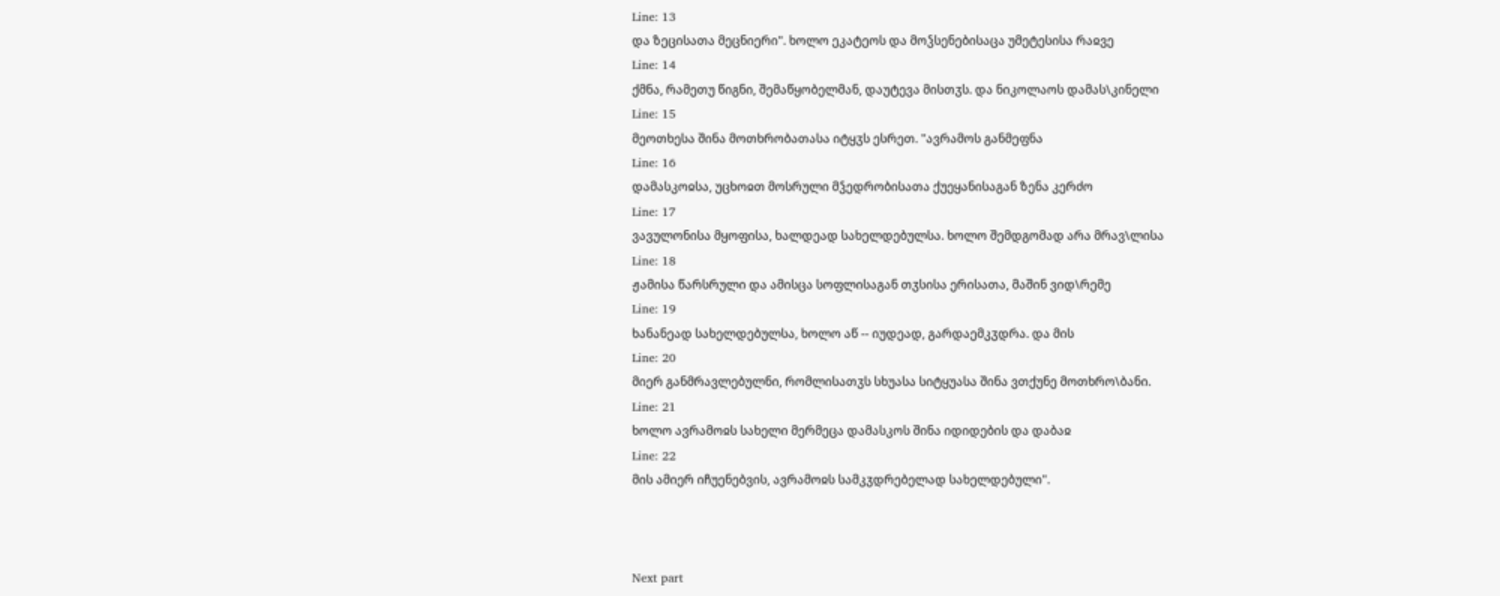Line: 13
და ზეცისათა მეცნიერი". ხოლო ეკატეოს და მოჴსენებისაცა უმეტესისა რაჲვე
Line: 14
ქმნა, რამეთუ წიგნი, შემაწყობელმან, დაუტევა მისთჳს. და ნიკოლაოს დამას\კინელი
Line: 15
მეოთხესა შინა მოთხრობათასა იტყჳს ესრეთ. "ავრამოს განმეფნა
Line: 16
დამასკოჲსა, უცხოჲთ მოსრული მჴედრობისათა ქუეყანისაგან ზენა კერძო
Line: 17
ვავულონისა მყოფისა, ხალდეად სახელდებულსა. ხოლო შემდგომად არა მრავ\ლისა
Line: 18
ჟამისა წარსრული და ამისცა სოფლისაგან თჳსისა ერისათა, მაშინ ვიდ\რემე
Line: 19
ხანანეად სახელდებულსა, ხოლო აწ -- იუდეად, გარდაემკჳდრა. და მის
Line: 20
მიერ განმრავლებულნი, რომლისათჳს სხუასა სიტყუასა შინა ვთქუნე მოთხრო\ბანი.
Line: 21
ხოლო ავრამოჲს სახელი მერმეცა დამასკოს შინა იდიდების და დაბაჲ
Line: 22
მის ამიერ იჩუენებვის, ავრამოჲს სამკჳდრებელად სახელდებული".



Next part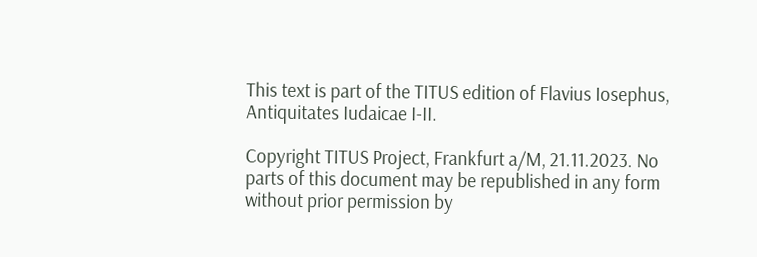This text is part of the TITUS edition of Flavius Iosephus, Antiquitates Iudaicae I-II.

Copyright TITUS Project, Frankfurt a/M, 21.11.2023. No parts of this document may be republished in any form without prior permission by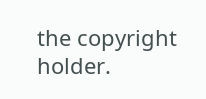the copyright holder.